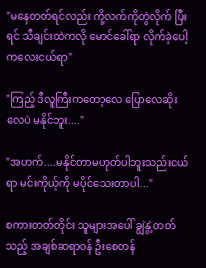"မနေတတ်ရင်လည်း ကို့လက်ကိုတွဲလိုက် ပြီးရင် သီချင်းထဲကလို မောင်ခေါ်ရာ လိုက်ခဲ့ပေါ့ ကလေးငယ်ရာ"

"ကြည့် ဒီလူကြီးကတော့လေ ပြောလေဆိုးလေပဲ မနိုင်ဘူး...."

"အဟက်....မနိုင်တာမဟုတ်ပါဘူးသည်းငယ်ရာ မင်းကိုယ့်ကို မပိုင်သေးတာပါ..."

စကားတတ်တိုင်း သူများအပေါ် ချွဲနွဲ့တတ်သည့် အချစ်ဆရာဝန် ဦးစေတန်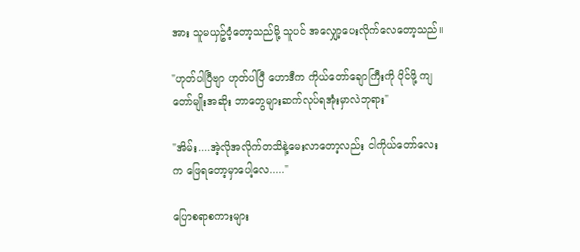အား သူမယှဥ်ဝံ့တော့သည်မို့ သူပင် အလျှော့ပေးလိုက်လေတော့သည်။

"ဟုတ်ပါပြီဗျာ ဟုတ်ပါပြီ ဟောဒီက ကိုယ်တော်ချောကြီးကို ပိုင်ဖို့ ကျတော်မျိုးအဆိုး ဘာတွေများဆက်လုပ်ရအုံးမှာလဲဘုရား"

"အိမ်း....အဲ့လိုအလိုက်တသိနဲ့မေးလာတော့လည်း ငါကိုယ်တော်လေးက ဖြေရတော့မှာပေါ့လေ....."

ပြောစရာစကားများ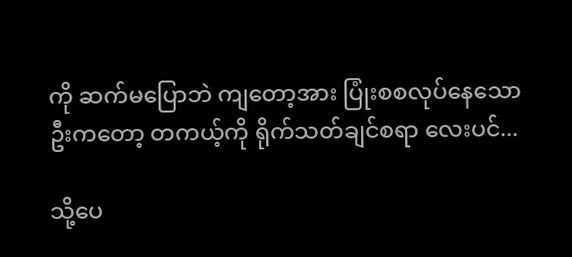ကို ဆက်မပြောဘဲ ကျတော့အား ပြုံးစစလုပ်နေသော ဦးကတော့ တကယ့်ကို ရိုက်သတ်ချင်စရာ လေးပင်...

သို့ပေ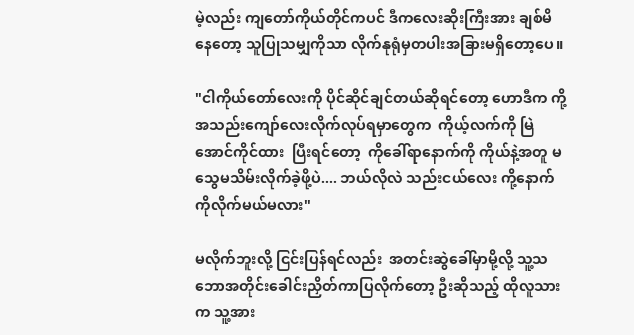မဲ့လည်း ကျတော်ကိုယ်တိုင်ကပင် ဒီကလေးဆိုးကြီးအား ချစ်မိနေတော့ သူပြုသမျှကိုသာ လိုက်နုရုံမှတပါးအခြားမရှိတော့ပေ။

"ငါကိုယ်တော်လေးကို ပိုင်ဆိုင်ချင်တယ်ဆိုရင်တော့ ဟောဒီက ကို့အသည်းကျော်လေးလိုက်လုပ်ရမှာတွေက  ကိုယ့်လက်ကို မြဲအောင်ကိုင်ထား  ပြီးရင်တော့  ကိုခေါ်ရာနောက်ကို ကိုယ်နဲ့အတူ မသွေမသိမ်းလိုက်ခဲ့ဖို့ပဲ.... ဘယ်လိုလဲ သည်းငယ်လေး ကို့နောက်ကိုလိုက်မယ်မလား"

မလိုက်ဘူးလို့ ငြင်းပြန်ရင်လည်း  အတင်းဆွဲခေါ်မှာမို့လို့ သူ့သဘောအတိုင်းခေါင်းညှိတ်ကာပြလိုက်တော့ ဦးဆိုသည့် ထိုလူသားက သူ့အား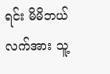ရင်း မိမိဘယ်လက်အား သူ့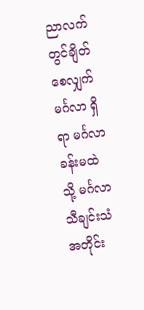ညာလက်တွင်ချိတ်စေလျှက် မင်္ဂလာ ရှိရာ မင်္ဂလာ ခန်းမထဲသို့ မင်္ဂလာ သီချင်းသံအတိုင်း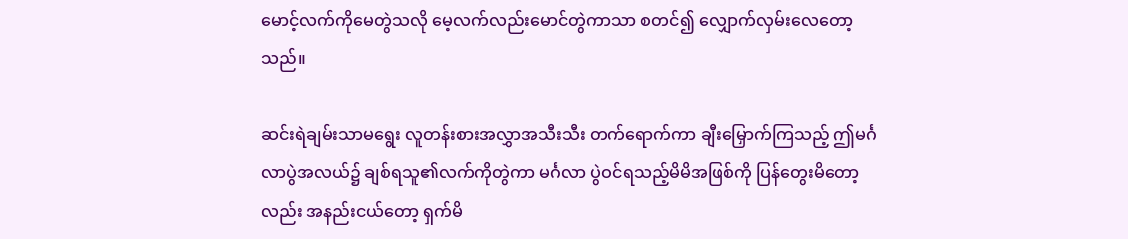မောင့်လက်ကိုမေတွဲသလို မေ့လက်လည်းမောင်တွဲကာသာ စတင်၍ လျှောက်လှမ်းလေတော့သည်။

ဆင်းရဲချမ်းသာမရွေး လူတန်းစားအလွှာအသီးသီး တက်ရောက်ကာ ချီးမြှောက်ကြသည့် ဤမင်္ဂလာပွဲအလယ်၌ ချစ်ရသူ၏လက်ကိုတွဲကာ မင်္ဂလာ ပွဲဝင်ရသည့်မိမိအဖြစ်ကို ပြန်တွေးမိတော့လည်း အနည်းငယ်တော့ ရှက်မိ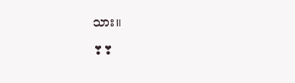သား။

❣❣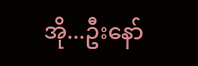အို...ဦးနော်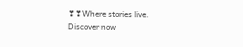❣❣Where stories live. Discover now